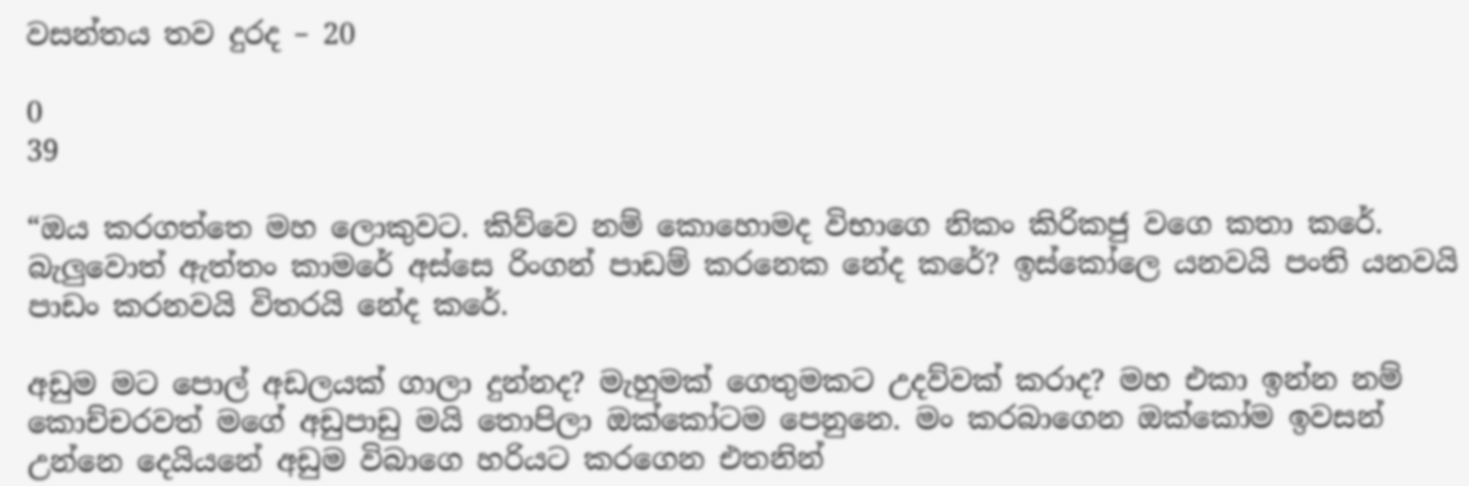වසන්තය තව දුරද – 20

0
39

“ඔය කරගත්තෙ මහ ලොකුවට. කිව්වෙ නම් කොහොමද විභාගෙ නිකං කිරිකජු වගෙ කතා කරේ. බැලුවොත් ඇත්තං කාමරේ අස්සෙ රිංගන් පාඩම් කරනෙක නේද කරේ? ඉස්කෝලෙ යනවයි පංති යනවයි පාඩං කරනවයි විතරයි නේද කරේ.

අඩුම මට පොල් අඩලයක් ගාලා දුන්නද? මැහුමක් ගෙතුමකට උදව්වක් කරාද? මහ එකා ඉන්න නම් කොච්චරවත් මගේ අඩුපාඩු මයි තොපිලා ඔක්කෝටම පෙනුනෙ. මං කරබාගෙන ඔක්කෝම ඉවසන් උන්නෙ දෙයියනේ අඩුම විබාගෙ හරියට කරගෙන එතනින්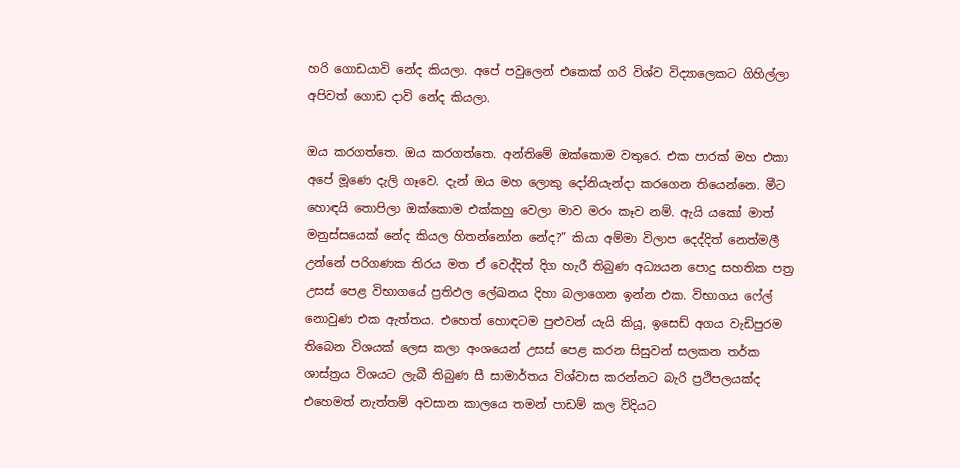හරි ගොඩයාවි නේද කියලා. අපේ පවුලෙන් එකෙක් ගරි විශ්ව විද්‍යාලෙකට ගිහිල්ලා අපිවත් ගොඩ දාවි නේද කියලා.

ඔය කරගත්තෙ. ඔය කරගත්තෙ. අන්තිමේ ඔක්කොම වතුරෙ. එක පාරක් මහ එකා අපේ මූණෙ දැලි ගෑවෙ. දැන් ඔය මහ ලොකු දෝනියැන්දා කරගෙන තියෙන්නෙ. මීට හොඳයි තොපිලා ඔක්කොම එක්කහු වෙලා මාව මරං කෑව නම්. ඇයි යකෝ මාත් මනුස්සයෙක් නේද කියල හිතන්නෝන නේද?” කියා අම්මා විලාප දෙද්දිත් නෙත්මලී උන්නේ පරිගණක තිරය මත ඒ වෙද්දිත් දිග හැරී තිබුණ අධ්‍යයන පොදු සහතික පත්‍ර උසස් පෙළ විභාගයේ ප්‍රතිඵල ලේඛනය දිහා බලාගෙන ඉන්න එක. විභාගය ෆේල් නොවුණ එක ඇත්තය. එහෙත් හොඳටම පුළුවන් යැයි කියූ, ඉසෙඩ් අගය වැඩිපුරම තිබෙන විශයක් ලෙස කලා අංශයෙන් උසස් පෙළ කරන සිසුවන් සලකන තර්ක ශාස්ත්‍රය විශයට ලැබී තිබුණ සී සාමාර්තය විශ්වාස කරන්නට බැරි ප්‍රථිපලයක්ද එහෙමත් නැත්තම් අවසාන කාලයෙ තමන් පාඩම් කල විදියට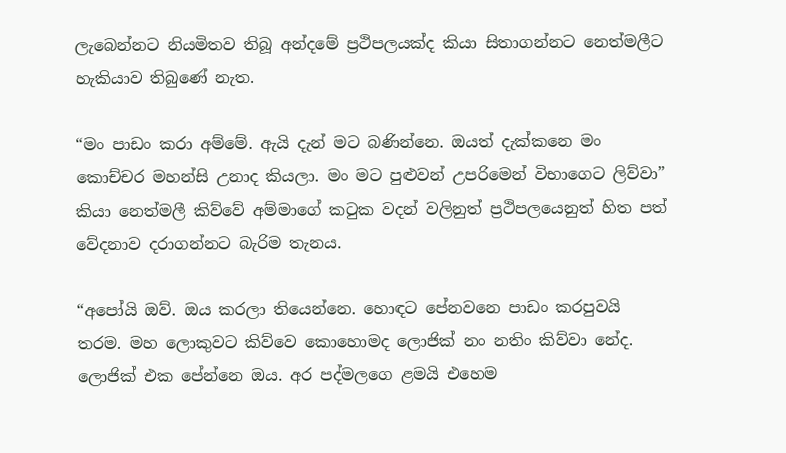ලැබෙන්නට නියමිතව තිබූ අන්දමේ ප්‍රථිපලයක්ද කියා සිතාගන්නට නෙත්මලීට හැකියාව තිබුණේ නැත.

“මං පාඩං කරා අම්මේ. ඇයි දැන් මට බණින්නෙ. ඔයත් දැක්කනෙ මං කොච්චර මහන්සි උනාද කියලා. මං මට පුළුවන් උපරිමෙන් විභාගෙට ලිව්වා” කියා නෙත්මලී කිව්වේ අම්මාගේ කටුක වදන් වලිනුත් ප්‍රථිපලයෙනුත් හිත පත් වේදනාව දරාගන්නට බැරිම තැනය.

“අපෝයි ඔව්. ඔය කරලා තියෙන්නෙ. හොඳට පේනවනෙ පාඩං කරපුවයි තරම. මහ ලොකුවට කිව්වෙ කොහොමද ලොජික් නං නතිං කිව්වා නේද. ලොජික් එක පේන්නෙ ඔය. අර පද්මලගෙ ළමයි එහෙම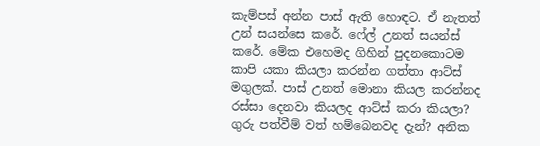කැම්පස් අන්න පාස් ඇති හොඳට. ඒ නැතත් උන් සයන්සෙ කරේ. ෆේල් උනත් සයන්ස් කරේ. මේක එහෙමද ගිහින් පුදනකොටම කාපි යකා කියලා කරන්න ගත්තා ආට්ස් මගුලක්. පාස් උනත් මොනා කියල කරන්නද රස්සා දෙනවා කියලද ආට්ස් කරා කියලා? ගුරු පත්වීම් වත් හම්බෙනවද දැන්? අනික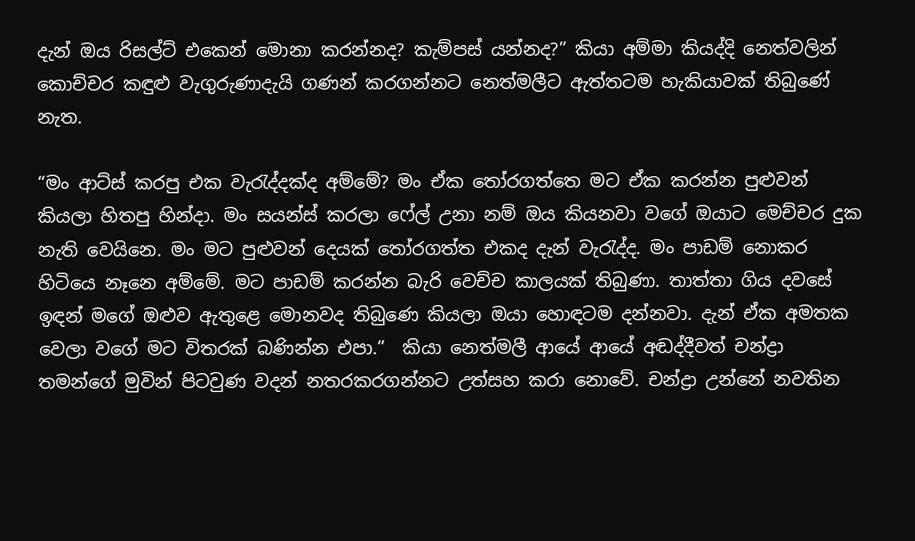දැන් ඔය රිසල්ට් එකෙන් මොනා කරන්නද? කැම්පස් යන්නද?” කියා අම්මා කියද්දි නෙත්වලින් කොච්චර කඳුළු වැගුරුණාදැයි ගණන් කරගන්නට නෙත්මලීට ඇත්තටම හැකියාවක් තිබුණේ නැත.

“මං ආට්ස් කරපු එක වැරැද්දක්ද අම්මේ? මං ඒක තෝරගත්තෙ මට ඒක කරන්න පුළුවන් කියලා හිතපු හින්දා. මං සයන්ස් කරලා ෆේල් උනා නම් ඔය කියනවා වගේ ඔයාට මෙච්චර දුක නැති වෙයිනෙ. මං මට පුළුවන් දෙයක් තෝරගත්ත එකද දැන් වැරැද්ද. මං පාඩම් නොකර හිටියෙ නෑනෙ අම්මේ. මට පාඩම් කරන්න බැරි වෙච්ච කාලයක් තිබුණා. තාත්තා ගිය දවසේ ඉඳන් මගේ ඔළුව ඇතුළෙ මොනවද තිබුණෙ කියලා ඔයා හොඳටම දන්නවා. දැන් ඒක අමතක වෙලා වගේ මට විතරක් බණින්න එපා.”  කියා නෙත්මලී ආයේ ආයේ අඬද්දීවත් චන්ද්‍රා තමන්ගේ මුවින් පිටවුණ වදන් නතරකරගන්නට උත්සහ කරා නොවේ. චන්ද්‍රා උන්නේ නවතින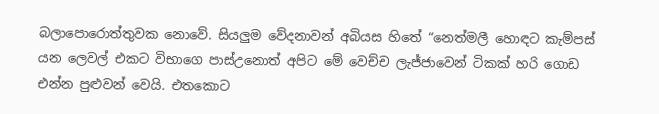බලාපොරොත්තුවක නොවේ. සියලුම වේදනාවන් අබියස හිතේ “නෙත්මලී හොඳට කැම්පස් යන ලෙවල් එකට විභාගෙ පාස්උනොත් අපිට මේ වෙච්ච ලැජ්ජාවෙන් ටිකක් හරි ගොඩ එන්න පුළුවන් වෙයි. එතකොට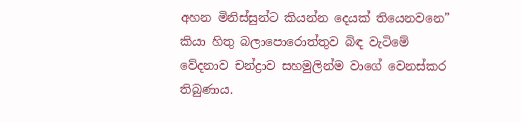අහන මිනිස්සුන්ට කියන්න දෙයක් තියෙනවනෙ” කියා හිතු බලාපොරොත්තුව බිඳ වැටිමේ වේදනාව චන්ද්‍රාව සහමුලින්ම වාගේ වෙනස්කර තිබුණාය.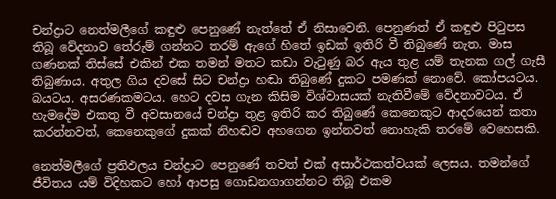චන්ද්‍රාට නෙත්මලීගේ කඳුළු පෙනුණේ නැත්තේ ඒ නිසාවෙනි. පෙනුණත් ඒ කඳුළු පිටුපස තිබූ වේදනාව තේරුම් ගන්නට තරම් ඇගේ හිතේ ඉඩක් ඉතිරි වී තිබුණේ නැත. මාස ගණනක් තිස්සේ එකින් එක තමන් මතට කඩා වැටුණු බර ඇය තුළ යම් තැනක ගල් ගැසී තිබුණාය. අතුල ගිය දවසේ සිට චන්ද්‍රා හඬා තිබුණේ දුකට පමණක් නොවේ. කෝපයටය. බයටය. අසරණකමටය. හෙට දවස ගැන කිසිම විශ්වාසයක් නැතිවීමේ වේදනාවටය. ඒ හැමදේම එකතු වී අවසානයේ චන්ද්‍රා තුළ ඉතිරි කර තිබුණේ කෙනෙකුට ආදරයෙන් කතා කරන්නවත්, කෙනෙකුගේ දුකක් නිහඬව අහගෙන ඉන්නවත් නොහැකි තරමේ වෙහෙසකි.

නෙත්මලීගේ ප්‍රතිඵලය චන්ද්‍රාට පෙනුණේ තවත් එක් අසාර්ථකත්වයක් ලෙසය. තමන්ගේ ජීවිතය යම් විදිහකට හෝ ආපසු ගොඩනගාගන්නට තිබූ එකම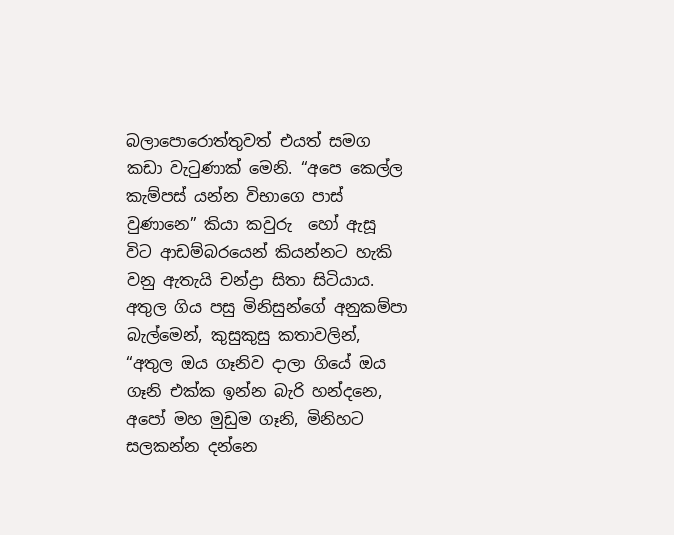බලාපොරොත්තුවත් එයත් සමග කඩා වැටුණාක් මෙනි. “අපෙ කෙල්ල කැම්පස් යන්න විභාගෙ පාස් වුණානෙ” කියා කවුරු  හෝ ඇසූ විට ආඩම්බරයෙන් කියන්නට හැකි වනු ඇතැයි චන්ද්‍රා සිතා සිටියාය. අතුල ගිය පසු මිනිසුන්ගේ අනුකම්පා බැල්මෙන්, කුසුකුසු කතාවලින්, “අතුල ඔය ගෑනිව දාලා ගියේ ඔය ගෑනි එක්ක ඉන්න බැරි හන්දනෙ, අපෝ මහ මුඩුම ගෑනි, මිනිහට සලකන්න දන්නෙ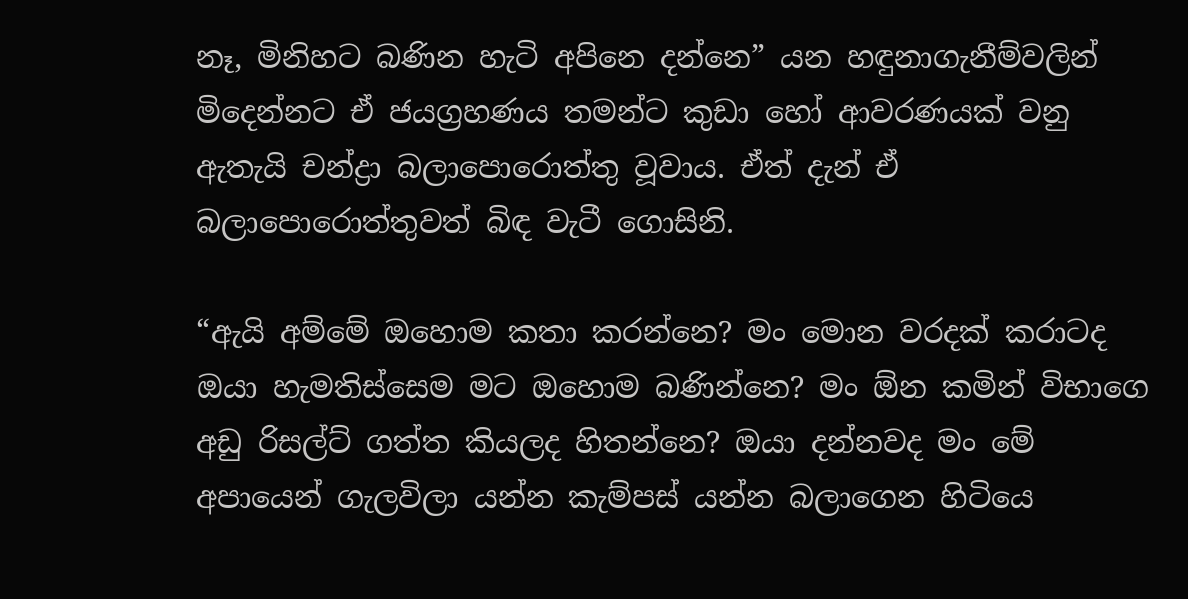නෑ, මිනිහට බණින හැටි අපිනෙ දන්නෙ” යන හඳුනාගැනීම්වලින් මිදෙන්නට ඒ ජයග්‍රහණය තමන්ට කුඩා හෝ ආවරණයක් වනු ඇතැයි චන්ද්‍රා බලාපොරොත්තු වූවාය. ඒත් දැන් ඒ බලාපොරොත්තුවත් බිඳ වැටී ගොසිනි.

“ඇයි අම්මේ ඔහොම කතා කරන්නෙ? මං මොන වරදක් කරාටද ඔයා හැමතිස්සෙම මට ඔහොම බණින්නෙ? මං ඕන කමින් විභාගෙ අඩු රිසල්ට් ගත්ත කියලද හිතන්නෙ? ඔයා දන්නවද මං මේ අපායෙන් ගැලවිලා යන්න කැම්පස් යන්න බලාගෙන හිටියෙ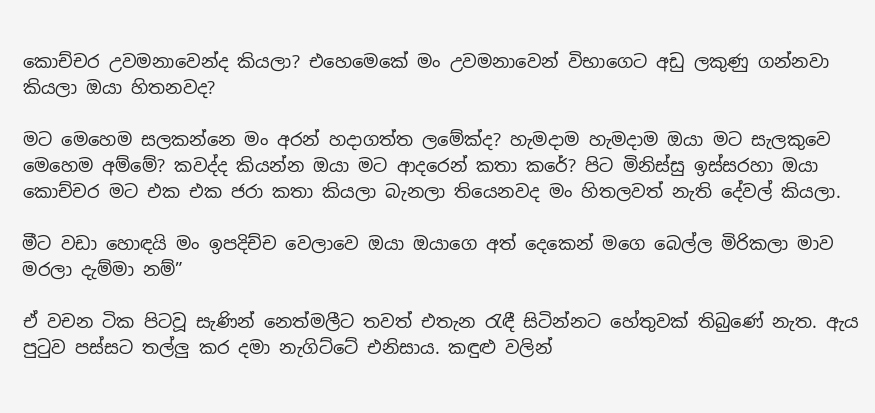කොච්චර උවමනාවෙන්ද කියලා? එහෙමෙකේ මං උවමනාවෙන් විභාගෙට අඩු ලකුණු ගන්නවා කියලා ඔයා හිතනවද?

මට මෙහෙම සලකන්නෙ මං අරන් හදාගත්ත ලමේක්ද? හැමදාම හැමදාම ඔයා මට සැලකුවෙ මෙහෙම අම්මේ? කවද්ද කියන්න ඔයා මට ආදරෙන් කතා කරේ? පිට මිනිස්සු ඉස්සරහා ඔයා කොච්චර මට එක එක ජරා කතා කියලා බැනලා තියෙනවද මං හිතලවත් නැති දේවල් කියලා.

මීට වඩා හොඳයි මං ඉපදිච්ච වෙලාවෙ ඔයා ඔයාගෙ අත් දෙකෙන් මගෙ බෙල්ල මිරිකලා මාව මරලා දැම්මා නම්”

ඒ වචන ටික පිටවූ සැණින් නෙත්මලීට තවත් එතැන රැඳී සිටින්නට හේතුවක් තිබුණේ නැත. ඇය පුටුව පස්සට තල්ලු කර දමා නැගිට්ටේ එනිසාය. කඳුළු වලින්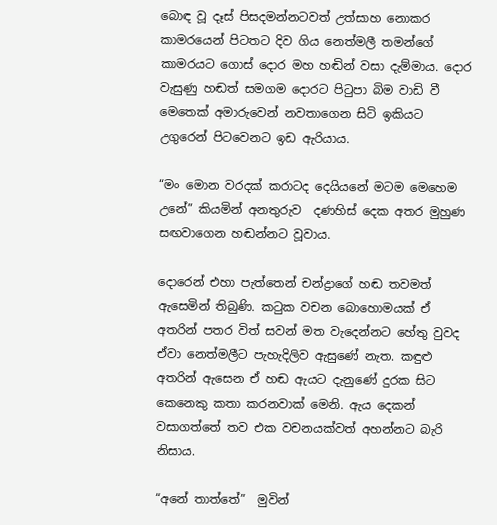බොඳ වූ දෑස් පිසදමන්නටවත් උත්සාහ නොකර කාමරයෙන් පිටතට දිව ගිය නෙත්මලී තමන්ගේ කාමරයට ගොස් දොර මහ හඬින් වසා දැම්මාය. දොර වැසුණු හඬත් සමගම දොරට පිටුපා බිම වාඩි වී මෙතෙක් අමාරුවෙන් නවතාගෙන සිටි ඉකියට උගුරෙන් පිටවෙනට ඉඩ ඇරියාය.

“මං මොන වරදක් කරාටද දෙයියනේ මටම මෙහෙම උනේ” කියමින් අනතුරුව  දණහිස් දෙක අතර මුහුණ සඟවාගෙන හඬන්නට වූවාය.

දොරෙන් එහා පැත්තෙන් චන්ද්‍රාගේ හඬ තවමත් ඇසෙමින් තිබුණි. කටුක වචන බොහොමයක් ඒ අතරින් පතර විත් සවන් මත වැදෙන්නට හේතු වුවද ඒවා නෙත්මලීට පැහැදිලිව ඇසුණේ නැත. කඳුළු අතරින් ඇසෙන ඒ හඬ ඇයට දැනුණේ දුරක සිට කෙනෙකු කතා කරනවාක් මෙනි. ඇය දෙකන් වසාගත්තේ තව එක වචනයක්වත් අහන්නට බැරි නිසාය.

“අනේ තාත්තේ”  මුවින්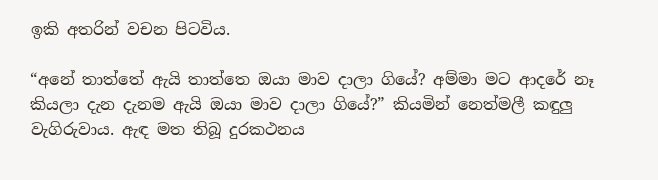ඉකි අතරින් වචන පිටවිය.

“අනේ තාත්තේ ඇයි තාත්තෙ ඔයා මාව දාලා ගියේ? අම්මා මට ආදරේ නෑ කියලා දැන දැනම ඇයි ඔයා මාව දාලා ගියේ?” කියමින් නෙත්මලී කඳුලු වැගිරුවාය. ඇඳ මත තිබූ දුරකථනය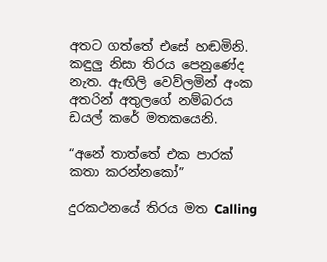අතට ගත්තේ එසේ හඬමිනි. කඳුලු නිසා තිරය පෙනුණේද නැත. ඇඟිලි වෙව්ලමින් අංක අතරින් අතුලගේ නම්බරය ඩයල් කරේ මතකයෙනි.

“අනේ තාත්තේ එක පාරක් කතා කරන්නකෝ”

දුරකථනයේ තිරය මත Calling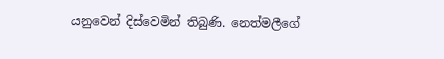යනුවෙන් දිස්වෙමින් තිබුණි. නෙත්මලීගේ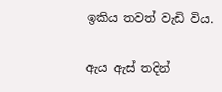ඉකිය තවත් වැඩි විය.

ඇය ඇස් තදින්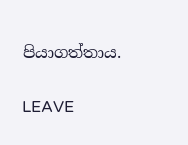පියාගත්තාය.

LEAVE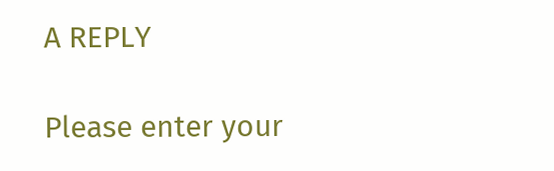A REPLY

Please enter your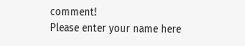comment!
Please enter your name here